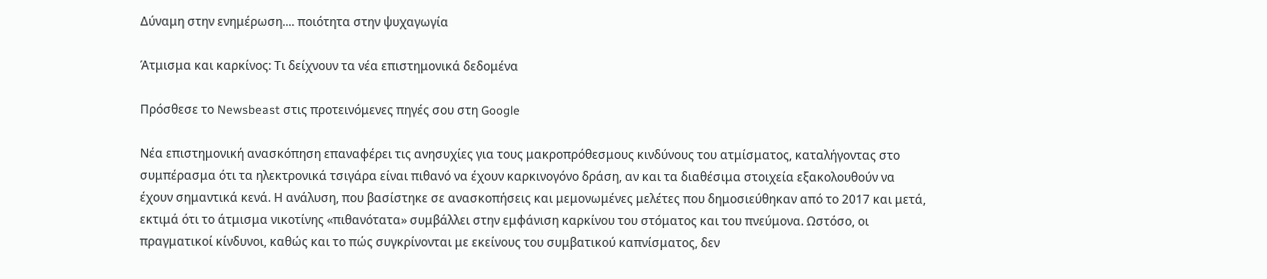Δύναμη στην ενημέρωση.... ποιότητα στην ψυχαγωγία

Άτμισμα και καρκίνος: Τι δείχνουν τα νέα επιστημονικά δεδομένα

Πρόσθεσε το Newsbeast στις προτεινόμενες πηγές σου στη Google

Νέα επιστημονική ανασκόπηση επαναφέρει τις ανησυχίες για τους μακροπρόθεσμους κινδύνους του ατμίσματος, καταλήγοντας στο συμπέρασμα ότι τα ηλεκτρονικά τσιγάρα είναι πιθανό να έχουν καρκινογόνο δράση, αν και τα διαθέσιμα στοιχεία εξακολουθούν να έχουν σημαντικά κενά. Η ανάλυση, που βασίστηκε σε ανασκοπήσεις και μεμονωμένες μελέτες που δημοσιεύθηκαν από το 2017 και μετά, εκτιμά ότι το άτμισμα νικοτίνης «πιθανότατα» συμβάλλει στην εμφάνιση καρκίνου του στόματος και του πνεύμονα. Ωστόσο, οι πραγματικοί κίνδυνοι, καθώς και το πώς συγκρίνονται με εκείνους του συμβατικού καπνίσματος, δεν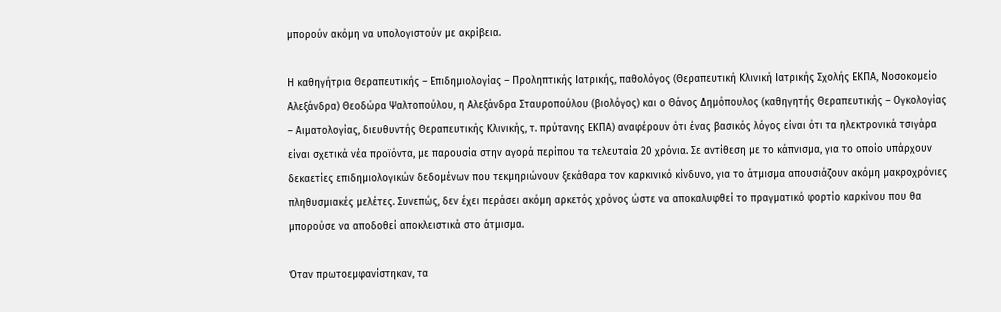μπορούν ακόμη να υπολογιστούν με ακρίβεια.

Η καθηγήτρια Θεραπευτικής – Επιδημιολογίας – Προληπτικής Ιατρικής, παθολόγος (Θεραπευτική Κλινική Ιατρικής Σχολής ΕΚΠΑ, Νοσοκομείο Αλεξάνδρα) Θεοδώρα Ψαλτοπούλου, η Αλεξάνδρα Σταυροπούλου (βιολόγος) και ο Θάνος Δημόπουλος (καθηγητής Θεραπευτικής – Ογκολογίας – Αιματολογίας, διευθυντής Θεραπευτικής Κλινικής, τ. πρύτανης ΕΚΠΑ) αναφέρουν ότι ένας βασικός λόγος είναι ότι τα ηλεκτρονικά τσιγάρα είναι σχετικά νέα προϊόντα, με παρουσία στην αγορά περίπου τα τελευταία 20 χρόνια. Σε αντίθεση με το κάπνισμα, για το οποίο υπάρχουν δεκαετίες επιδημιολογικών δεδομένων που τεκμηριώνουν ξεκάθαρα τον καρκινικό κίνδυνο, για το άτμισμα απουσιάζουν ακόμη μακροχρόνιες πληθυσμιακές μελέτες. Συνεπώς, δεν έχει περάσει ακόμη αρκετός χρόνος ώστε να αποκαλυφθεί το πραγματικό φορτίο καρκίνου που θα μπορούσε να αποδοθεί αποκλειστικά στο άτμισμα.

Όταν πρωτοεμφανίστηκαν, τα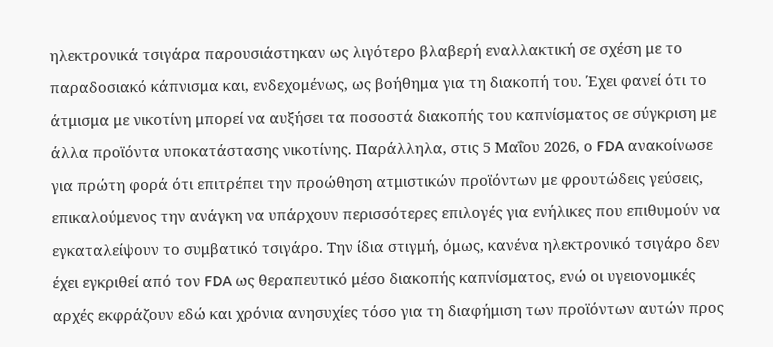ηλεκτρονικά τσιγάρα παρουσιάστηκαν ως λιγότερο βλαβερή εναλλακτική σε σχέση με το παραδοσιακό κάπνισμα και, ενδεχομένως, ως βοήθημα για τη διακοπή του. Έχει φανεί ότι το άτμισμα με νικοτίνη μπορεί να αυξήσει τα ποσοστά διακοπής του καπνίσματος σε σύγκριση με άλλα προϊόντα υποκατάστασης νικοτίνης. Παράλληλα, στις 5 Μαΐου 2026, ο FDA ανακοίνωσε για πρώτη φορά ότι επιτρέπει την προώθηση ατμιστικών προϊόντων με φρουτώδεις γεύσεις, επικαλούμενος την ανάγκη να υπάρχουν περισσότερες επιλογές για ενήλικες που επιθυμούν να εγκαταλείψουν το συμβατικό τσιγάρο. Την ίδια στιγμή, όμως, κανένα ηλεκτρονικό τσιγάρο δεν έχει εγκριθεί από τον FDA ως θεραπευτικό μέσο διακοπής καπνίσματος, ενώ οι υγειονομικές αρχές εκφράζουν εδώ και χρόνια ανησυχίες τόσο για τη διαφήμιση των προϊόντων αυτών προς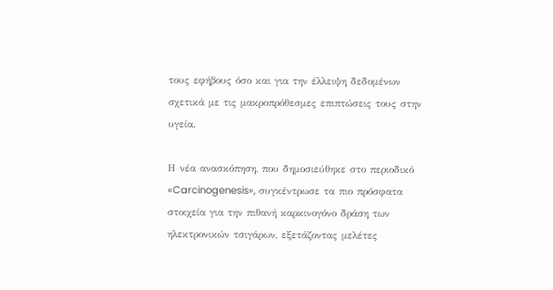τους εφήβους όσο και για την έλλειψη δεδομένων σχετικά με τις μακροπρόθεσμες επιπτώσεις τους στην υγεία.

Η νέα ανασκόπηση, που δημοσιεύθηκε στο περιοδικό «Carcinogenesis», συγκέντρωσε τα πιο πρόσφατα στοιχεία για την πιθανή καρκινογόνο δράση των ηλεκτρονικών τσιγάρων, εξετάζοντας μελέτες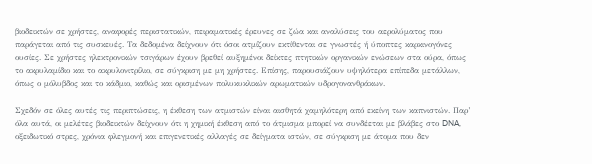βιοδεικτών σε χρήστες, αναφορές περιστατικών, πειραματικές έρευνες σε ζώα και αναλύσεις του αερολύματος που παράγεται από τις συσκευές. Τα δεδομένα δείχνουν ότι όσοι ατμίζουν εκτίθενται σε γνωστές ή ύποπτες καρκινογόνες ουσίες. Σε χρήστες ηλεκτρονικών τσιγάρων έχουν βρεθεί αυξημένοι δείκτες πτητικών οργανικών ενώσεων στα ούρα, όπως το ακρυλαμίδιο και το ακρυλονιτρίλιο, σε σύγκριση με μη χρήστες. Επίσης, παρουσιάζουν υψηλότερα επίπεδα μετάλλων, όπως ο μόλυβδος και το κάδμιο, καθώς και ορισμένων πολυκυκλικών αρωματικών υδρογονανθράκων.

Σχεδόν σε όλες αυτές τις περιπτώσεις, η έκθεση των ατμιστών είναι αισθητά χαμηλότερη από εκείνη των καπνιστών. Παρ’ όλα αυτά, οι μελέτες βιοδεικτών δείχνουν ότι η χημική έκθεση από το άτμισμα μπορεί να συνδέεται με βλάβες στο DNA, οξειδωτικό στρες, χρόνια φλεγμονή και επιγενετικές αλλαγές σε δείγματα ιστών, σε σύγκριση με άτομα που δεν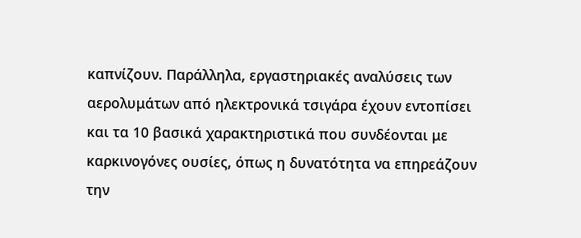καπνίζουν. Παράλληλα, εργαστηριακές αναλύσεις των αερολυμάτων από ηλεκτρονικά τσιγάρα έχουν εντοπίσει και τα 10 βασικά χαρακτηριστικά που συνδέονται με καρκινογόνες ουσίες, όπως η δυνατότητα να επηρεάζουν την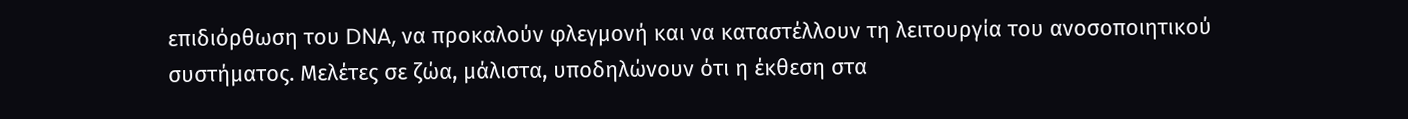επιδιόρθωση του DNA, να προκαλούν φλεγμονή και να καταστέλλουν τη λειτουργία του ανοσοποιητικού συστήματος. Μελέτες σε ζώα, μάλιστα, υποδηλώνουν ότι η έκθεση στα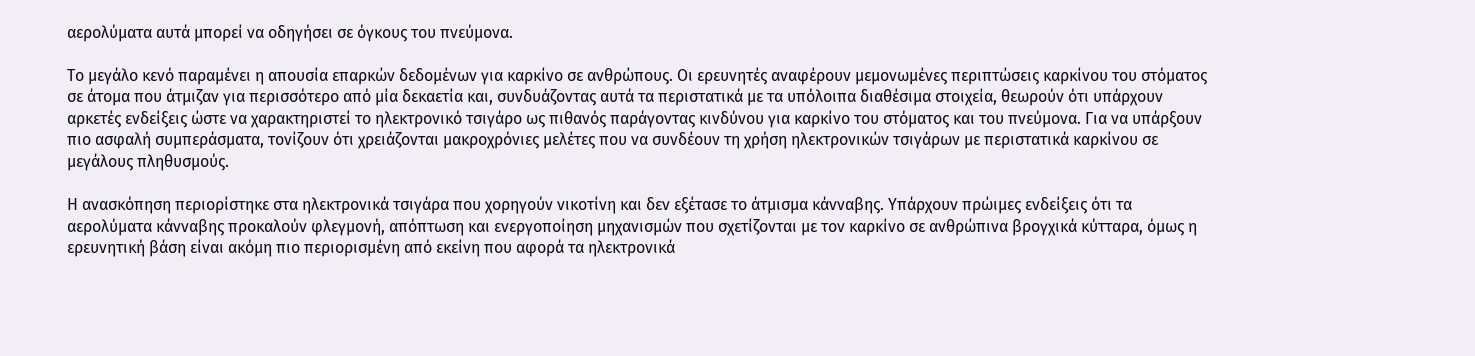αερολύματα αυτά μπορεί να οδηγήσει σε όγκους του πνεύμονα.

Το μεγάλο κενό παραμένει η απουσία επαρκών δεδομένων για καρκίνο σε ανθρώπους. Οι ερευνητές αναφέρουν μεμονωμένες περιπτώσεις καρκίνου του στόματος σε άτομα που άτμιζαν για περισσότερο από μία δεκαετία και, συνδυάζοντας αυτά τα περιστατικά με τα υπόλοιπα διαθέσιμα στοιχεία, θεωρούν ότι υπάρχουν αρκετές ενδείξεις ώστε να χαρακτηριστεί το ηλεκτρονικό τσιγάρο ως πιθανός παράγοντας κινδύνου για καρκίνο του στόματος και του πνεύμονα. Για να υπάρξουν πιο ασφαλή συμπεράσματα, τονίζουν ότι χρειάζονται μακροχρόνιες μελέτες που να συνδέουν τη χρήση ηλεκτρονικών τσιγάρων με περιστατικά καρκίνου σε μεγάλους πληθυσμούς.

Η ανασκόπηση περιορίστηκε στα ηλεκτρονικά τσιγάρα που χορηγούν νικοτίνη και δεν εξέτασε το άτμισμα κάνναβης. Υπάρχουν πρώιμες ενδείξεις ότι τα αερολύματα κάνναβης προκαλούν φλεγμονή, απόπτωση και ενεργοποίηση μηχανισμών που σχετίζονται με τον καρκίνο σε ανθρώπινα βρογχικά κύτταρα, όμως η ερευνητική βάση είναι ακόμη πιο περιορισμένη από εκείνη που αφορά τα ηλεκτρονικά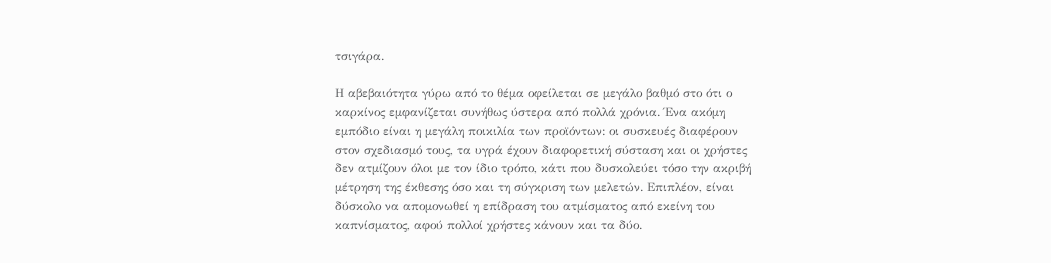τσιγάρα.

Η αβεβαιότητα γύρω από το θέμα οφείλεται σε μεγάλο βαθμό στο ότι ο καρκίνος εμφανίζεται συνήθως ύστερα από πολλά χρόνια. Ένα ακόμη εμπόδιο είναι η μεγάλη ποικιλία των προϊόντων: οι συσκευές διαφέρουν στον σχεδιασμό τους, τα υγρά έχουν διαφορετική σύσταση και οι χρήστες δεν ατμίζουν όλοι με τον ίδιο τρόπο, κάτι που δυσκολεύει τόσο την ακριβή μέτρηση της έκθεσης όσο και τη σύγκριση των μελετών. Επιπλέον, είναι δύσκολο να απομονωθεί η επίδραση του ατμίσματος από εκείνη του καπνίσματος, αφού πολλοί χρήστες κάνουν και τα δύο.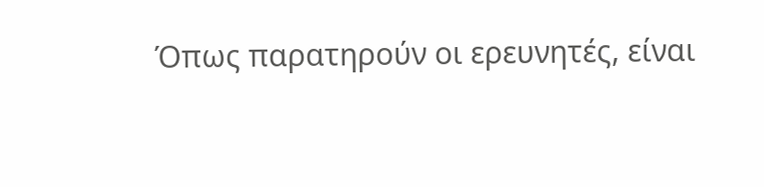Όπως παρατηρούν οι ερευνητές, είναι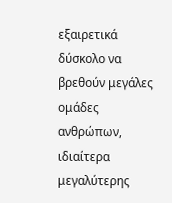εξαιρετικά δύσκολο να βρεθούν μεγάλες ομάδες ανθρώπων, ιδιαίτερα μεγαλύτερης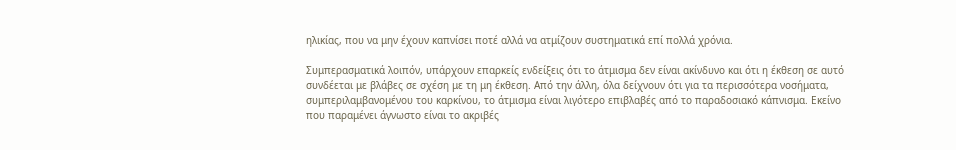ηλικίας, που να μην έχουν καπνίσει ποτέ αλλά να ατμίζουν συστηματικά επί πολλά χρόνια.

Συμπερασματικά λοιπόν, υπάρχουν επαρκείς ενδείξεις ότι το άτμισμα δεν είναι ακίνδυνο και ότι η έκθεση σε αυτό συνδέεται με βλάβες σε σχέση με τη μη έκθεση. Από την άλλη, όλα δείχνουν ότι για τα περισσότερα νοσήματα, συμπεριλαμβανομένου του καρκίνου, το άτμισμα είναι λιγότερο επιβλαβές από το παραδοσιακό κάπνισμα. Εκείνο που παραμένει άγνωστο είναι το ακριβές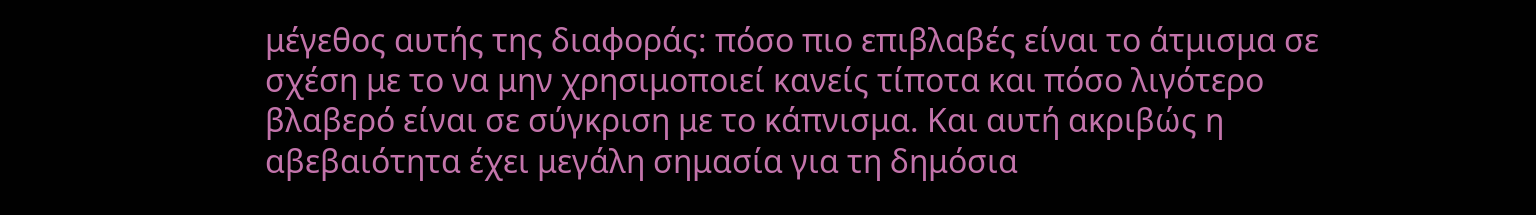μέγεθος αυτής της διαφοράς: πόσο πιο επιβλαβές είναι το άτμισμα σε σχέση με το να μην χρησιμοποιεί κανείς τίποτα και πόσο λιγότερο βλαβερό είναι σε σύγκριση με το κάπνισμα. Και αυτή ακριβώς η αβεβαιότητα έχει μεγάλη σημασία για τη δημόσια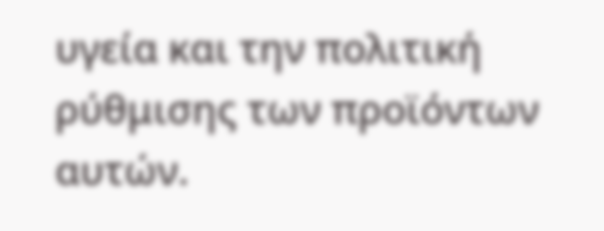υγεία και την πολιτική ρύθμισης των προϊόντων αυτών.